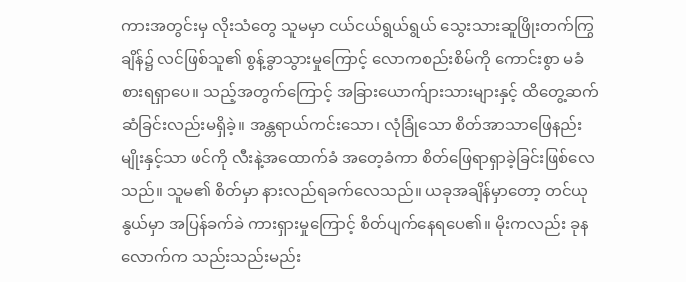ကားအတွင်းမှ လိုးသံတွေ သူမမှာ ငယ်ငယ်ရွယ်ရွယ် သွေးသားဆူဖြိုးတက်ကြွချိန်၌ လင်ဖြစ်သူ၏ စွန့်ခွာသွားမှုကြောင့် လောကစည်းစိမ်ကို ကောင်းစွာ မခံစားရရှာပေ။ သည့်အတွက်ကြောင့် အခြားယောက်ျားသားများနှင့် ထိတွေ့ဆက်ဆံခြင်းလည်းမရှိခဲ့။ အန္တရာယ်ကင်းသော၊ လုံခြုံသော စိတ်အာသာဖြေနည်းမျိုးနှင့်သာ ဖင်ကို လီးနဲ့အထောက်ခံ အတေ့ခံကာ စိတ်ဖြေရာရှာခဲ့ခြင်းဖြစ်လေသည်။ သူမ၏ စိတ်မှာ နားလည်ရခက်လေသည်။ ယခုအချိန်မှာတော့ တင်ယုနွယ်မှာ အပြန်ခက်ခဲ ကားရှားမှုကြောင့် စိတ်ပျက်နေရပေ၏။ မိုးကလည်း ခုနလောက်က သည်းသည်းမည်း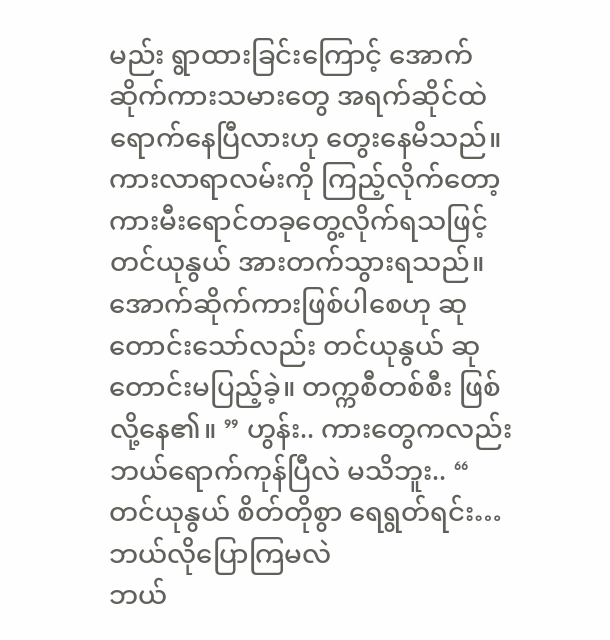မည်း ရွာထားခြင်းကြောင့် အောက်ဆိုက်ကားသမားတွေ အရက်ဆိုင်ထဲ ရောက်နေပြီလားဟု တွေးနေမိသည်။ ကားလာရာလမ်းကို ကြည့်လိုက်တော့ ကားမီးရောင်တခုတွေ့လိုက်ရသဖြင့် တင်ယုနွယ် အားတက်သွားရသည်။ အောက်ဆိုက်ကားဖြစ်ပါစေဟု ဆုတောင်းသော်လည်း တင်ယုနွယ် ဆုတောင်းမပြည့်ခဲ့။ တက္ကစီတစ်စီး ဖြစ်လို့နေ၏။ ” ဟွန်း.. ကားတွေကလည်း ဘယ်ရောက်ကုန်ပြီလဲ မသိဘူး.. “ တင်ယုနွယ် စိတ်တိုစွာ ရေရွတ်ရင်း…
ဘယ်လိုပြောကြမလဲ
ဘယ်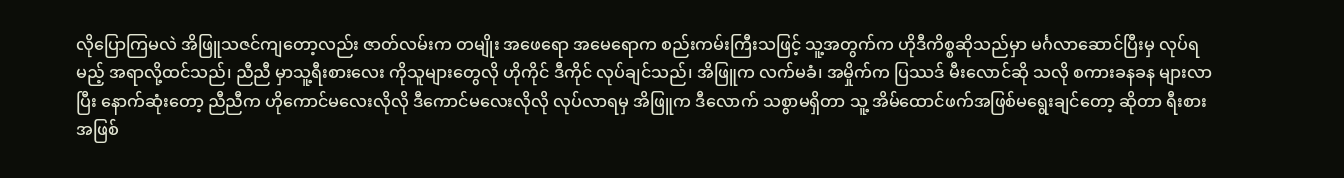လိုပြောကြမလဲ အိဖြူသဇင်ကျတော့လည်း ဇာတ်လမ်းက တမျိုး အဖေရော အမေရောက စည်းကမ်းကြီးသဖြင့် သူ့အတွက်က ဟိုဒီကိစ္စဆိုသည်မှာ မင်္ဂလာဆောင်ပြီးမှ လုပ်ရမည့် အရာလို့ထင်သည်၊ ညီညီ မှာသူ့ရီးစားလေး ကိုသူများတွေလို ဟိုကိုင် ဒီကိုင် လုပ်ချင်သည်၊ အိဖြူက လက်မခံ၊ အမှိုက်က ပြဿဒ် မီးလောင်ဆို သလို စကားခနခန များလာပြီး နောက်ဆုံးတော့ ညီညီက ဟိုကောင်မလေးလိုလို ဒီကောင်မလေးလိုလို လုပ်လာရမှ အိဖြူက ဒီလောက် သစွာမရှိတာ သူ့ အိမ်ထောင်ဖက်အဖြစ်မရွေးချင်တော့ ဆိုတာ ရီးစားအဖြစ်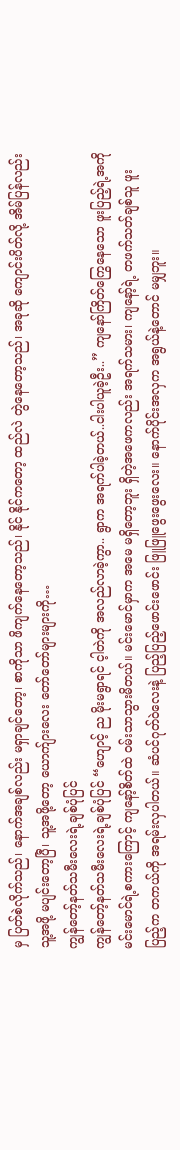မှ ပြတ်စဲလိုက်သည်၊ နောက်အချစ်လည်း မရှာချင်တော့၊ စာကိုသာ ဖိကျက်နေတော့သည်၊ နိုင် နိုင်ကတော့ ထည်လဲ တွဲနေတော့သည်၊ အခုဆို ကျောင်းပိတ်လို့ အိမ်ပြန်လည်း သူ့အဖို့ မပျင်းတော့ပြီ၊ သူ့အဖို့တော့ ယောက်ျားလေး တော်တော်များများကို…
ကျွန်တော့်နတ်သမီးလေးရဲ့ချစ်ပုံပြင်
ကျွန်တော့်နတ်သမီးလေးရဲ့ချစ်ပုံပြင် “ဟျောင့် ည မိုးမရွာရင် င့ါတဲကို အလည်လာခဲ့ကွာ.. ရွာက အရက်ပါခဲ့တယ်..ငါးပါယူခဲ့ဦး..” ကျနော်ကြိတ်ကြွေနေသော ဖူးပြည့်ရဲ့အကို မင်းမောင်ရဲ့စကားကြောင့် ကျနော့်စိတ်ထဲ ဝမ်းသာသွားမိတယ်။ မင်းမောင်မှာက အမေ မရှိတော့ဘူး ရှိတဲ့အဖေကလည်း အရက်သမား၊ ကျနော့်ရဲ့ တဖက်သတ်ချစ်သူ ဖူးပြည့်က တကယ်ကို အရမ်းလှပါတယ်။ ဆံပင်ဂုတ်ဝဲလေးနဲ့ ပြည့်ပြည့်ဖောင်းဖောင်း ဖြူဖြူဖွေးဖွေးလေး။ နောက်ပိုင်းအလှက အရွယ်နဲ့တောင် မမျှဘူး။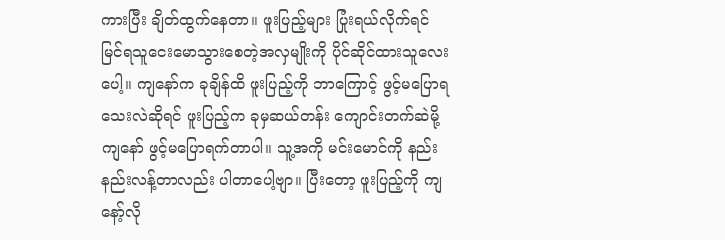ကားပြီး ချိတ်ထွက်နေတာ။ ဖူးပြည့်များ ပြုံးရယ်လိုက်ရင် မြင်ရသူငေးမောသွားစေတဲ့အလှမျိုးကို ပိုင်ဆိုင်ထားသူလေးပေါ့။ ကျနော်က ခုချိန်ထိ ဖူးပြည့်ကို ဘာကြောင့် ဖွင့်မပြောရသေးလဲဆိုရင် ဖူးပြည့်က ခုမှဆယ်တန်း ကျောင်းတက်ဆဲမို့ ကျနော် ဖွင့်မပြောရက်တာပါ။ သူ့အကို မင်းမောင်ကို နည်းနည်းလန့်တာလည်း ပါတာပေါ့ဗျာ။ ပြီးတော့ ဖူးပြည့်ကို ကျနော့်လို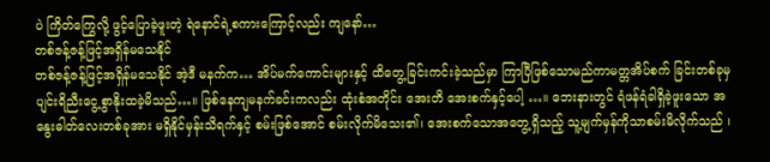ပဲ ကြိတ်ကြွေလို့ ဖွင့်ပြောခဲ့ဖူးတဲ့ ရဲနောင်ရဲ့စကားကြောင့်လည်း ကျနော်…
တစ်ဇန့်ဇန့်ဖြင့်အရှိန်မသေနိုင်
တစ်ဇန့်ဇန့်ဖြင့်အရှိန်မသေနိုင် အဲ့ဒီ မနက်က… အိပ်မက်ကောင်းများနှင့် ထိတွေ့ခြင်းကင်းခဲ့သည်မှာ ကြာပြီဖြစ်သောမည်ကာမတ္တအိပ်စက် ခြင်းတစ်ခုမှ ပျင်းရိညီးငွေ့စွာနိုးထခဲ့မိသည်…။ ဖြစ်နေကျမနက်ခင်းကလည်း ထုံးစံအတိုင်း အေးတိ အေးစက်နှင့်ပေါ့ …။ ဘေးနားတွင် ရံဖန်ရံခါရှိခဲ့ဖူးသော အနွေးဓါတ်လေးတစ်ခုအား မရှိနိုင်မှန်းသိရက်နှင့် စမ်းဖြစ်အောင် စမ်းလိုက်မိသေး၏၊ အေးစက်သောအတွေ့ရှိသည့် သူ့မျက်မှန်ကိုသာစမ်းမိလိုက်သည် ၊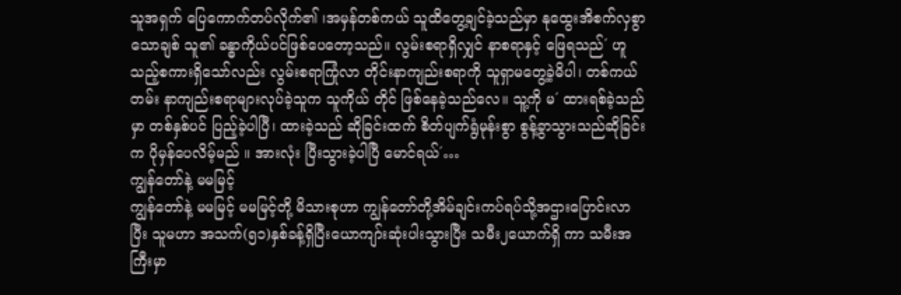သူအရှက် ပြေကောက်တပ်လိုက်၏ ၊အမှန်တစ်ကယ် သူထိတွေ့ချင်ခဲ့သည်မှာ နုထွေးအိစက်လှစွာသောချစ် သူ၏ ခန္ဓာကိုယ်ပင်ဖြစ်ပေတော့သည်။ လွမ်းစရာရှိလျှင် နာစရာနှင့် ဖြေရသည်´ ဟူသည့်စကားရှိသော်လည်း လွမ်းစရာကြုံလာ တိုင်းနာကျည်းစရာကို သူရှာမတွေ့ခဲ့မိပါ၊ တစ်ကယ်တမ်း နာကျည်းစရာများလုပ်ခဲ့သူက သူကိုယ် တိုင် ဖြစ်နေခဲ့သည်လေ။ သူ့ကို မ´ ထားရစ်ခဲ့သည်မှာ တစ်နှစ်ပင် ပြည့်ခဲ့ပါပြီ၊ ထားခဲ့သည် ဆိုခြင်းထက် စိတ်ပျက်ရွံမုန်းစွာ စွန့်ခွာသွားသည်ဆိုခြင်း က ပိုမှန်ပေလိမ့်မည် ။ အားလုံး ပြီးသွားခဲ့ပါပြီ မောင်ရယ်´…
ကျွန်တော်နဲ့ မမမြင့်
ကျွန်တော်နဲ့ မမမြင့် မမမြင့်တို့ မိသားစုဟာ ကျွန်တော်တို့အိမ်ချင်းကပ်ရပ်သို့အဌားပြောင်းလာပြီး သူမဟာ အသက်(၅၁)နှစ်ခန့်ရှိပြီးယောကျာ်းဆုံးပါးသွားပြီး သမီး၂ယောက်ရှိ ကာ သမီးအကြီးမှာ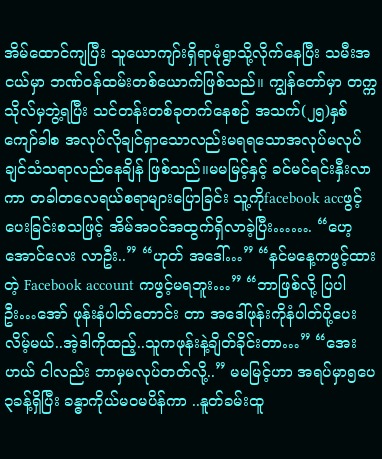အိမ်ထောင်ကျပြီး သူယောကျာ်းရှိရာမုံရွာသို့လိုက်နေပြီး သမီးအငယ်မှာ ဘဏ်ဝန်ထမ်းတစ်ယောက်ဖြစ်သည်။ ကျွန်တော်မှာ တက္ကသိုလ်မှဘွဲ့ရပြီး သင်တန်းတစ်ခုတက်နေစဉ် အသက်(၂၅)နှစ်ကျော်ခါစ အလုပ်လိုချင်ရှာသောလည်းမရရသောအလုပ်မလုပ်ချင်သံသရာလည်နေချိန် ဖြစ်သည်။မမမြင့်နှင့် ခင်မင်ရင်းနှီးလာကာ တခါတလေရယ်စရာများပြောခြင်း သူ့ကိုfacebook accဖွင့်ပေးခြင်းစသဖြင့် အိမ်အဝင်အထွက်ရှိလာခဲ့ပြီး……. “ဟေ့ အောင်လေး လာဦး..” “ဟုတ် အဒေါ်…” “နင်မနေ့ကဖွင့်ထားတဲ့ Facebook account ကဖွင့်မရဘူး…” “ဘာဖြစ်လို့ ပြပါဦး…အော် ဖုန်းနံပါတ်တောင်း တာ အဒေါ်ဖုန်းကိုနံပါတ်ပို့ပေးလိမ့်မယ်..အဲ့ဒါကိုထည့်..သူကဖုန်းနဲ့ချိတ်ခိုင်းတာ…” “အေးဟယ် ငါလည်း ဘာမှမလုပ်တတ်လို့..” မမမြင့်ဟာ အရပ်မှာ၅ပေ၃ခန့်ရှိပြီး ခန္ဓာကိုယ်မဝမပိန်ကာ ..နူတ်ခမ်းထူ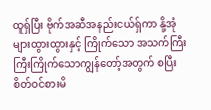ထူရှ်ပြီး ဗိုက်အဆီအနည်းငယ်ရှ်ကာ နို့အုံများထွားထွားနှင့် ကြိုက်သော အသက်ကြီးကြီးကြိုက်သောကျွန်တော့်အတွက် စပြီးစိတ်ဝင်စားမိ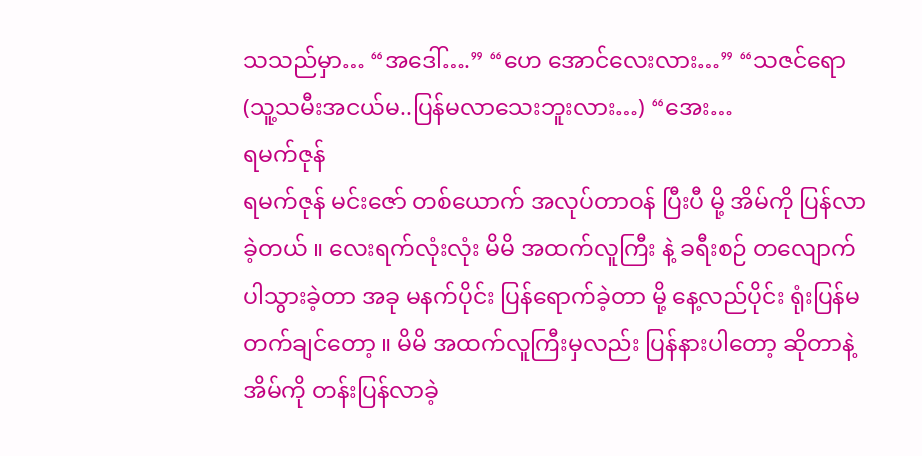သသည်မှာ… “အဒေါ်….” “ဟေ အောင်လေးလား…” “သဇင်ရော(သူ့သမီးအငယ်မ..ပြန်မလာသေးဘူးလား…) “အေး…
ရမက်ဇုန်
ရမက်ဇုန် မင်းဇော် တစ်ယောက် အလုပ်တာဝန် ပြီးပီ မို့ အိမ်ကို ပြန်လာခဲ့တယ် ။ လေးရက်လုံးလုံး မိမိ အထက်လူကြီး နဲ့ ခရီးစဉ် တလျောက် ပါသွားခဲ့တာ အခု မနက်ပိုင်း ပြန်ရောက်ခဲ့တာ မို့ နေ့လည်ပိုင်း ရုံးပြန်မတက်ချင်တော့ ။ မိမိ အထက်လူကြီးမှလည်း ပြန်နားပါတော့ ဆိုတာနဲ့ အိမ်ကို တန်းပြန်လာခဲ့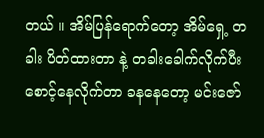တယ် ။ အိမ်ပြန်ရောက်တော့ အိမ်ရှေ့ တခါး ပိတ်ထားတာ နဲ့ တခါးခေါက်လိုက်ပီး စောင့်နေလိုက်တာ ခနနေတော့ မင်းဇော်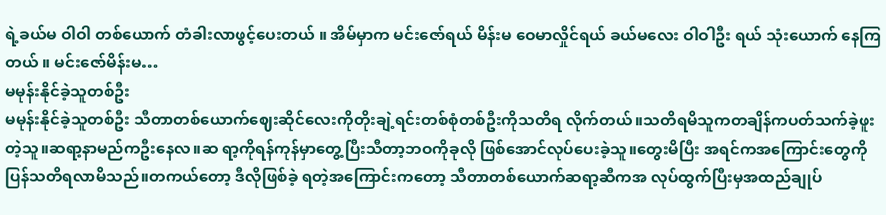ရဲ့ခယ်မ ဝါဝါ တစ်ယောက် တံခါးလာဖွင့်ပေးတယ် ။ အိမ်မှာက မင်းဇော်ရယ် မိန်းမ ဝေမာလှိုင်ရယ် ခယ်မလေး ဝါဝါဦး ရယ် သုံးယောက် နေကြတယ် ။ မင်းဇော်မိန်းမ…
မမုန်းနိုင်ခဲ့သူတစ်ဦး
မမုန်းနိုင်ခဲ့သူတစ်ဦး သီတာတစ်ယောက်ဈေးဆိုင်လေးကိုတိုးချဲ့ရင်းတစ်စုံတစ်ဦးကိုသတိရ လိုက်တယ်။သတိရမိသူကတချိန်ကပတ်သက်ခဲ့ဖူးတဲ့သူ။ဆရာ့နာမည်ကဦးနေလ။ဆ ရာ့ကိုရန်ကုန်မှာတွေ့ပြီးသီတာ့ဘဝကိုခုလို ဖြစ်အောင်လုပ်ပေးခဲ့သူ။တွေးမိပြီး အရင်ကအကြောင်းတွေကိုပြန်သတိရလာမိသည်။တကယ်တော့ ဒီလိုဖြစ်ခဲ့ ရတဲ့အကြောင်းကတော့ သီတာတစ်ယောက်ဆရာ့ဆီကအ လုပ်ထွက်ပြီးမှအထည်ချုပ်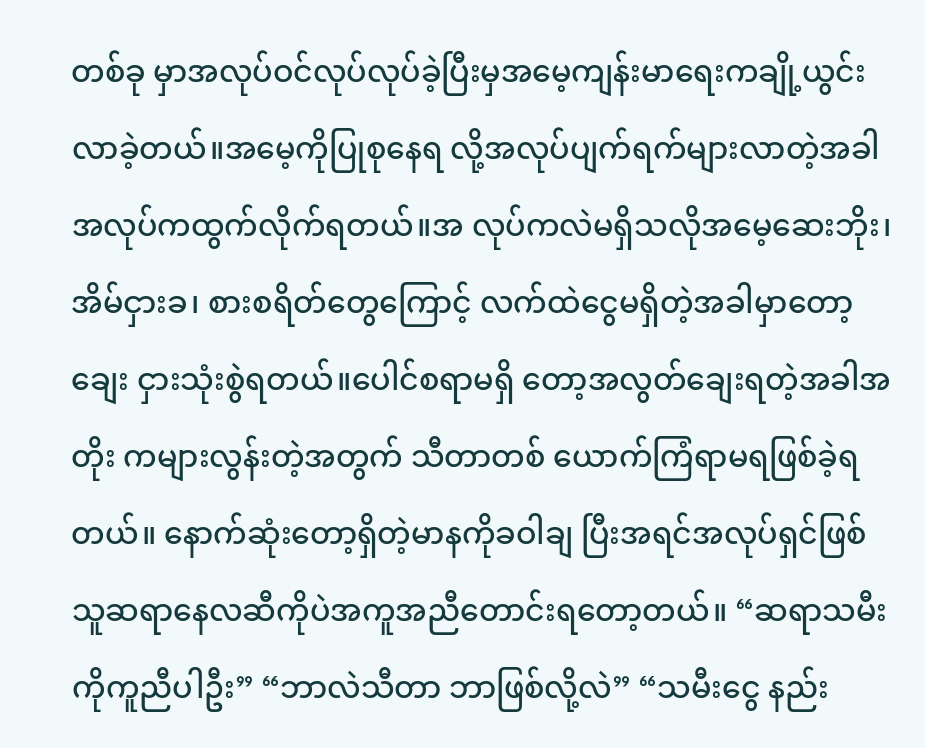တစ်ခု မှာအလုပ်ဝင်လုပ်လုပ်ခဲ့ပြီးမှအမေ့ကျန်းမာရေးကချို့ယွင်း လာခဲ့တယ်။အမေ့ကိုပြုစုနေရ လို့အလုပ်ပျက်ရက်များလာတဲ့အခါ အလုပ်ကထွက်လိုက်ရတယ်။အ လုပ်ကလဲမရှိသလိုအမေ့ဆေးဘိုး၊ အိမ်ငှားခ၊ စားစရိတ်တွေကြောင့် လက်ထဲငွေမရှိတဲ့အခါမှာတော့ချေး ငှားသုံးစွဲရတယ်။ပေါင်စရာမရှိ တော့အလွတ်ချေးရတဲ့အခါအတိုး ကများလွန်းတဲ့အတွက် သီတာတစ် ယောက်ကြံရာမရဖြစ်ခဲ့ရတယ်။ နောက်ဆုံးတော့ရှိတဲ့မာနကိုခဝါချ ပြီးအရင်အလုပ်ရှင်ဖြစ်သူဆရာနေလဆီကိုပဲအကူအညီတောင်းရတော့တယ်။ “ဆရာသမီးကိုကူညီပါဦး” “ဘာလဲသီတာ ဘာဖြစ်လို့လဲ” “သမီးငွေ နည်း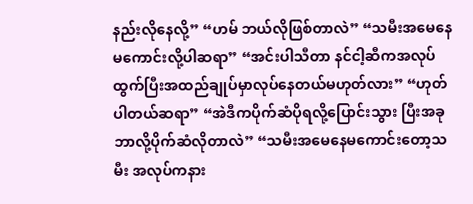နည်းလိုနေလို့” “ဟမ် ဘယ်လိုဖြစ်တာလဲ” “သမီးအမေနေမကောင်းလို့ပါဆရာ” “အင်းပါသီတာ နင်ငါ့ဆီကအလုပ် ထွက်ပြီးအထည်ချုပ်မှာလုပ်နေတယ်မဟုတ်လား” “ဟုတ်ပါတယ်ဆရာ” “အဲဒီကပိုက်ဆံပိုရလို့ပြောင်းသွား ပြီးအခုဘာလို့ပိုက်ဆံလိုတာလဲ” “သမီးအမေနေမကောင်းတော့သမီး အလုပ်ကနား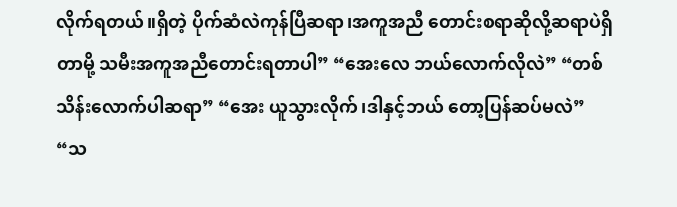လိုက်ရတယ်။ရှိတဲ့ ပိုက်ဆံလဲကုန်ပြီဆရာ၊အကူအညီ တောင်းစရာဆိုလို့ဆရာပဲရှိတာမို့ သမီးအကူအညီတောင်းရတာပါ” “အေးလေ ဘယ်လောက်လိုလဲ” “တစ်သိန်းလောက်ပါဆရာ” “အေး ယူသွားလိုက်၊ဒါနှင့်ဘယ် တော့ပြန်ဆပ်မလဲ” “သ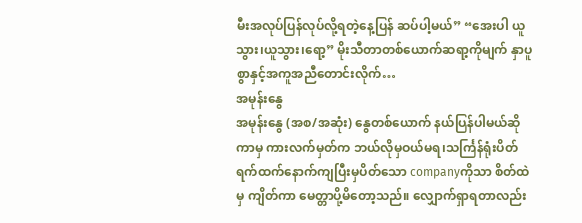မီးအလုပ်ပြန်လုပ်လို့ရတဲ့နေ့ပြန် ဆပ်ပါ့မယ်” “အေးပါ ယူသွား၊ယူသွား၊ရော့” မိုးသီတာတစ်ယောက်ဆရာ့ကိုမျက် နှာပူစွာနှင့်အကူအညီတောင်းလိုက်…
အမုန်းနွေ
အမုန်းနွေ (အစ/အဆုံး) နွေတစ်ယောက် နယ်ပြန်ပါမယ်ဆိုကာမှ ကားလက်မှတ်က ဘယ်လိုမှဝယ်မရ၊သင်္ကြန်ရုံးပိတ်ရက်ထက်နောက်ကျပြီးမှပိတ်သော companyကိုသာ စိတ်ထဲမှ ကျိတ်ကာ မေတ္တာပို့မိတော့သည်။ လျှောက်ရှာရတာလည်း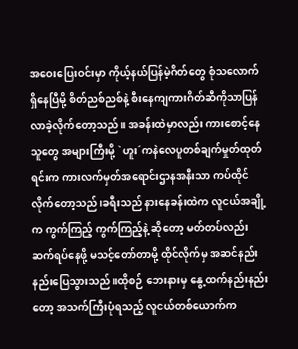အဝေးပြေးဝင်းမှာ ကိုယ့်နယ်ပြန်မဲ့ဂိတ်တွေ စုံသလောက် ရှိနေပြီမို့ စိတ်ညစ်ညစ်နဲ့ စီးနေကျကားဂိတ်ဆီကိုသာပြန်လာခဲ့လိုက်တော့သည်။ အခန်းထဲမှာလည်း ကားစောင့်နေသူတွေ အများကြီးမို့ `ဟူး´ကနဲလေပူတစ်ချက်မှုတ်ထုတ်ရင်းက ကားလက်မှတ်အရောင်းဌာနအနီးသာ ကပ်ထိုင်လိုက်တော့သည်၊ခရီးသည် နားနေခန်းထဲက လူငယ်အချို့က ကွက်ကြည့် ကွက်ကြည့်နဲ့ ဆိုတော့ မတ်တပ်လည်းဆက်ရပ်နေဖို့ မသင့်တော်တာမို့ ထိုင်လိုက်မှ အဆင်နည်းနည်းပြေသွားသည်။ထိုစဉ် ဘေးနားမှ နွေ့ထက်နည်းနည်းတော့ အသက်ကြီးပုံရသည့် လူငယ်တစ်ယောက်က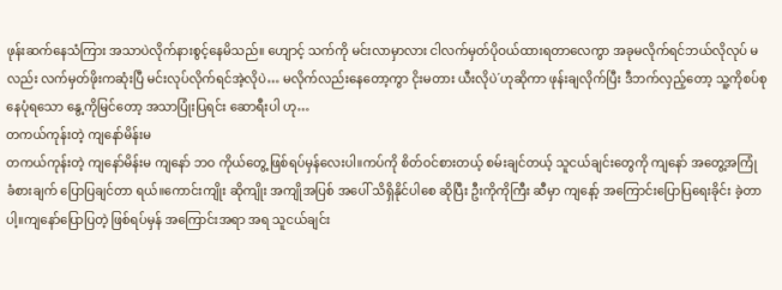ဖုန်းဆက်နေသံကြား အသာပဲလိုက်နားစွင့်နေမိသည်။ ဟျောင့် သက်ကို မင်းလာမှာလား ငါလက်မှတ်ပိုဝယ်ထားရတာလေကွာ အခုမလိုက်ရင်ဘယ်လိုလုပ် မလည်း လက်မှတ်ဖိုးကဆုံးပြီ မင်းလုပ်လိုက်ရင်အဲ့လိုပဲ… မလိုက်လည်းနေတော့ကွာ ငိုးမတား ယီးလိုပဲ´ဟုဆိုကာ ဖုန်းချလိုက်ပြီး ဒီဘက်လှည့်တော့ သူ့ကိုစပ်စုနေပုံရသော နွေ့ကိုမြင်တော့ အသာပြုံးပြရင်း ဆောရီးပါ ဟု…
တကယ်ကုန်းတဲ့ ကျနော်မိန်းမ
တကယ်ကုန်းတဲ့ ကျနော်မိန်းမ ကျနော် ဘဝ ကိုယ်တွေ့ ဖြစ်ရပ်မှန်လေးပါ။ကပ်ကို စိတ်ဝင်စားတယ့် စမ်းချင်တယ့် သူငယ်ချင်းတွေကို ကျနော် အတွေ့အကြုံ ခံစားချက် ပြောပြချင်တာ ရယ်။ကောင်းကျိုး ဆိုကျိုး အကျိုအပြစ် အပေါ် သိရှိနိုင်ပါစေ ဆိုပြီး ဦးကိုကိုကြီး ဆီမှာ ကျနော့် အကြောင်းပြောပြရေးခိုင်း ခဲ့တာပါ့။ကျနော်ပြောပြတဲ့ ဖြစ်ရပ်မှန် အကြောင်းအရာ အရ သူငယ်ချင်း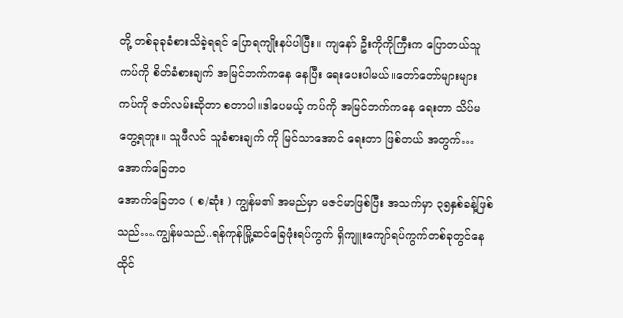တို့ တစ်ခုခုခံစားသိခဲ့ရရင် ပြောရကျိုးနပ်ပါပြီး။ ကျနော် ဦးကိုကိုကြီးက ပြောတယ်သူ ကပ်ကို စိတ်ခံစားချက် အမြင်ဘက်ကနေ နေပြီး ရေးပေးပါမယ်။တော်တော်များများ ကပ်ကို ဇတ်လမ်းဆိုတာ စတာပါ။ဒါပေမယ့် ကပ်ကို အမြင်ဘက်ကနေ ရေးတာ သိပ်မတွေ့ရဘူး။ သူဖီလင် သူခံစားချက် ကို မြင်သာအောင် ရေးတာ ဖြစ်တယ် အတွက်…
အောက်ခြေဘဝ
အောက်ခြေဘဝ ( စ/ဆုံး ) ကျွန်မ၏ အမည်မှာ မဇင်မာဖြစ်ပြီး အသက်မှာ ၃၅နှစ်ခန့်ဖြစ်သည်….ကျွန်မသည်..ရန်ကုန်မြို့ဆင်ခြေဖုံးရပ်ကွက် ရှိကျူးကျော်ရပ်ကွက်တစ်ခုတွင်နေထိုင်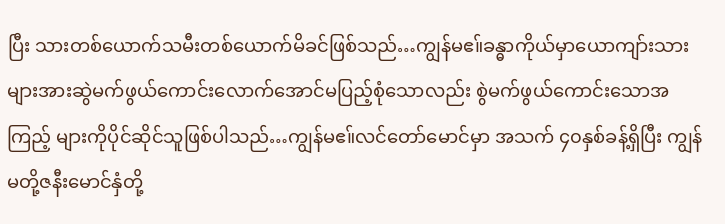ပြီး သားတစ်ယောက်သမီးတစ်ယောက်မိခင်ဖြစ်သည်…ကျွန်မဧ။်ခန္ဓာကိုယ်မှာယောကျာ်းသားများအားဆွဲမက်ဖွယ်ကောင်းလောက်အောင်မပြည့်စုံသောလည်း စွဲမက်ဖွယ်ကောင်းသောအကြည့် များကိုပိုင်ဆိုင်သူဖြစ်ပါသည်…ကျွန်မဧ။်လင်တော်မောင်မှာ အသက် ၄၀နှစ်ခန့်ရှိပြီး ကျွန်မတို့ဇနီးမောင်နှံတို့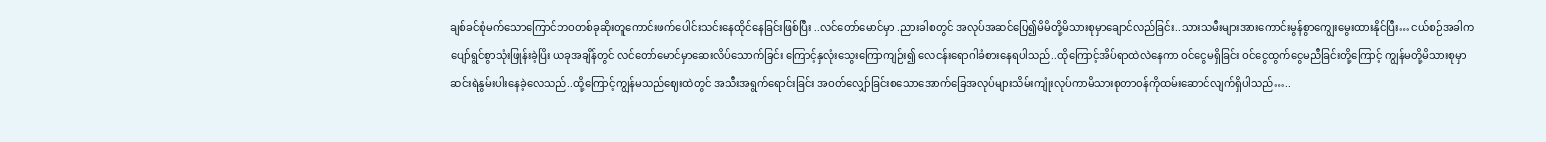ချစ်ခင်စုံမက်သောကြောင်ဘဝတစ်ခုဆိုးတူကောင်းဖက်ပေါင်းသင်းနေထိုင်နေခြင်းဖြစ်ပြီး ..လင်တော်မောင်မှာ .ညားခါစတွင် အလုပ်အဆင်ပြေ၍မိမိတို့မိသားစုမှာချောင်လည်ခြင်း..သားသမီးများအားကောင်းမွန်စွာကျွေးမွေးထားနိုင်ပြီး… ငယ်စဉ်အခါက ပျော်ရွင်စွာသုံးဖြုန်းခဲ့ပြိး ယခုအချိန်တွင် လင်တော်မောင်မှာဆေးလိပ်သောက်ခြင်း ကြောင့်နှလုံးသွေးကြောကျဉ်း၍ လေငန်းရောဂါခံစားနေရပါသည်..ထိုကြောင့်အိပ်ရာထဲလဲနေကာ ဝင်ငွေမရှိခြင်း ဝင်ငွေထွက်ငွေမညီခြင်းတို့ကြောင့် ကျွန်မတို့မိသားစုမှာဆင်းရဲနွမ်းပါးနေခဲ့လေသည်..ထို့ကြောင့်ကျွန်မသည်ဈေးထဲတွင် အသီးအရွက်ရောင်းခြင်း အဝတ်လျှော်ခြင်းစသောအောက်ခြေအလုပ်များသိမ်းကျုံးလုပ်ကာမိသားစုတာဝန်ကိုထမ်းဆောင်လျက်ရှိပါသည်…..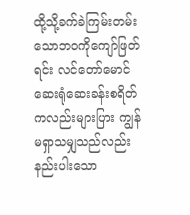ထို့သို့ခက်ခဲကြမ်းတမ်းသောဘဝကိုကျော်ဖြတ်ရင်း လင်တော်မောင်ဆေးရုံဆေးခန်းစရိတ်ကလည်းများပြား ကျွန်မရှာသမျှသည်လည်းနည်းပါးသော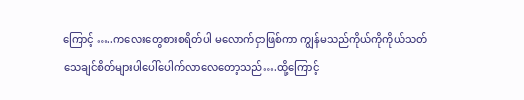ကြောင့် …..ကလေးတွေစားစရိတ်ပါ မလောက်ငှာဖြစ်ကာ ကျွန်မသည်ကိုယ်ကိုကိုယ်သတ်သေချင်စိတ်များပါပေါ်ပေါက်လာလေတော့သည်….ထို့ကြောင့်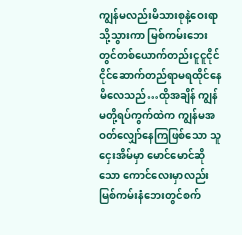ကျွန်မလည်းမိသားစုနဲ့ဝေးရာသို့သွားကာ မြစ်ကမ်းဘေးတွင်တစ်ယောက်တည်းငူငူငိုင်ငိုင်ဆောက်တည်ရာမရထိုင်နေမိလေသည်…ထိုအချိန် ကျွန်မတို့ရပ်ကွက်ထဲက ကျွန်မအဝတ်လျှော်နေကြဖြစ်သော သူငှေးအိမ်မှာ မောင်မောင်ဆိုသော ကောင်လေးမှာလည်းမြစ်ကမ်းနံဘေးတွင်စက်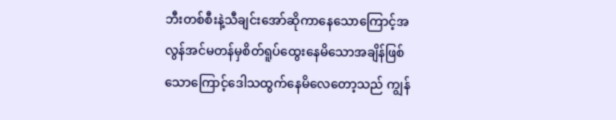ဘီးတစ်စီးနဲ့သီချင်းအော်ဆိုကာနေသောကြောင့်အလွန်အင်မတန်မှစိတ်ရူပ်ထွေးနေမိသောအချိန်ဖြစ်သောကြောင့်ဒေါသထွက်နေမိလေတော့သည် ကျွန်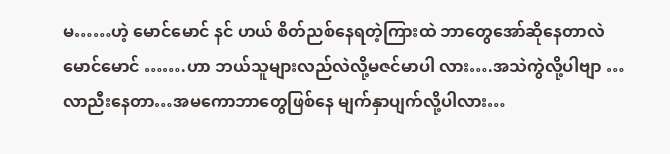မ……ဟဲ့ မောင်မောင် နင် ဟယ် စိတ်ညစ်နေရတဲ့ကြားထဲ ဘာတွေအော်ဆိုနေတာလဲ မောင်မောင် …….ဟာ ဘယ်သူများလည်လဲလို့မဇင်မာပါ လား….အသဲကွဲလို့ပါဗျာ …လာညီးနေတာ…အမကောဘာတွေဖြစ်နေ မျက်နှာပျက်လို့ပါလား…